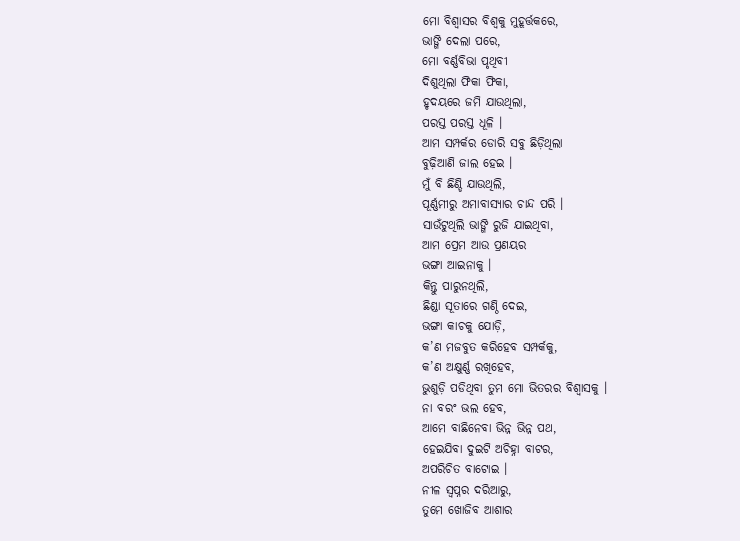ମୋ ବିଶ୍ୱାସର ବିଶ୍ୱକୁ ମୁହୂର୍ତ୍ତକରେ,
ଭାଙ୍ଗି ଦେଲା ପରେ,
ମୋ ବର୍ଣ୍ଣବିଭା ପୃଥିବୀ
ଦିଶୁଥିଲା ଫିକା ଫିକା,
ହୃଦୟରେ ଜମି ଯାଉଥିଲା,
ପରସ୍ତ ପରସ୍ତ ଧୂଳି ।
ଆମ ସମ୍ପର୍କର ଡୋରି ସବୁ ଛିଡ଼ିଥିଲା
ବୁଢ଼ିଆଣି ଜାଲ ହେଇ ।
ମୁଁ ବି ଛିଣ୍ଡି ଯାଉଥିଲି,
ପୂର୍ଣ୍ଣମୀରୁ ଅମାବାସ୍ୟାର ଚାନ୍ଦ ପରି ।
ସାଉଁଟୁଥିଲି ଭାଙ୍ଗି ରୁଜି ଯାଇଥିବା,
ଆମ ପ୍ରେମ ଆଉ ପ୍ରଣୟର
ଭଙ୍ଗା ଆଇନାକୁ ।
କିନ୍ତୁ ପାରୁନଥିଲି,
ଛିଣ୍ଡା ସୂତାରେ ଗଣ୍ଠି ଦେଇ,
ଭଙ୍ଗା କାଚକୁ ଯୋଡ଼ି,
କ’ଣ ମଜବୁତ କରିହେବ ସମ୍ପର୍କକୁ,
କ’ଣ ଅକ୍ଷୁର୍ଣ୍ଣ ରଖିହେବ,
ଭୁଶୁଡ଼ି ପଡିଥିବା ତୁମ ମୋ ଭିତରର ବିଶ୍ୱାସକୁ ।
ନା ବରଂ ଭଲ ହେବ,
ଆମେ ବାଛିନେବା ଭିନ୍ନ ଭିନ୍ନ ପଥ,
ହେଇଯିବା ଦୁଇଟି ଅଚିହ୍ନା ବାଟର,
ଅପରିଚିତ ବାଟୋଇ ।
ନୀଳ ସ୍ୱପ୍ନର ଦରିଆରୁ,
ତୁମେ ଖୋଜିବ ଆଶାର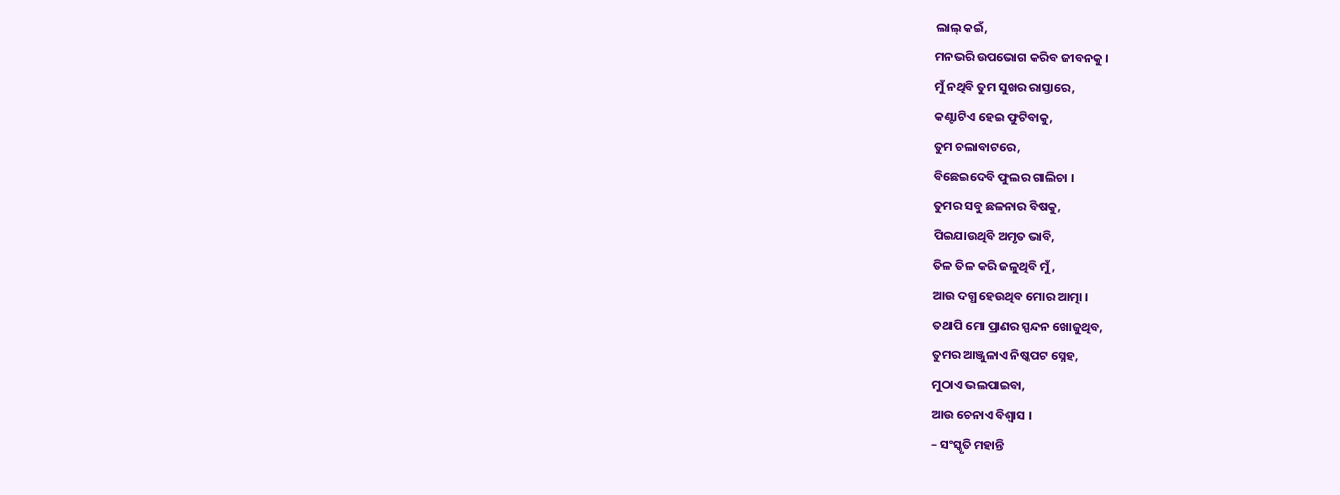ଲାଲ୍ କଇଁ,
ମନଭରି ଉପଭୋଗ କରିବ ଜୀବନକୁ ।
ମୁଁ ନଥିବି ତୁମ ସୁଖର ରାସ୍ତାରେ,
କଣ୍ଟାଟିଏ ହେଇ ଫୁଟିବାକୁ,
ତୁମ ଚଲାବାଟରେ,
ବିଛେଇଦେବି ଫୁଲର ଗାଲିଚା ।
ତୁମର ସବୁ ଛଳନାର ବିଷକୁ,
ପିଇଯାଉଥିବି ଅମୃତ ଭାବି,
ତିଳ ତିଳ କରି ଜଳୁଥିବି ମୁଁ,
ଆଉ ଦଗ୍ଧ ହେଉଥିବ ମୋର ଆତ୍ମା ।
ତଥାପି ମୋ ପ୍ରାଣର ସ୍ପନ୍ଦନ ଖୋଜୁଥିବ,
ତୁମର ଆଞ୍ଜୁଳାଏ ନିଷ୍କପଟ ସ୍ନେହ,
ମୁଠାଏ ଭଲପାଇବା,
ଆଉ ଚେନାଏ ବିଶ୍ୱାସ ।
– ସଂସ୍କୃତି ମହାନ୍ତି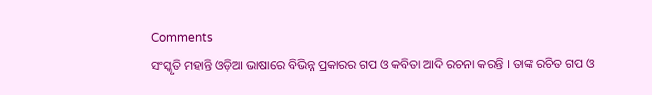Comments
ସଂସ୍କୃତି ମହାନ୍ତି ଓଡ଼ିଆ ଭାଷାରେ ବିଭିନ୍ନ ପ୍ରକାରର ଗପ ଓ କବିତା ଆଦି ରଚନା କରନ୍ତି । ତାଙ୍କ ରଚିତ ଗପ ଓ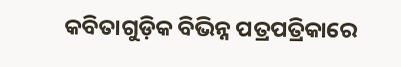କବିତାଗୁଡ଼ିକ ବିଭିନ୍ନ ପତ୍ରପତ୍ରିକାରେ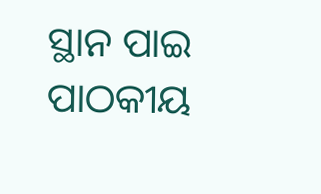ସ୍ଥାନ ପାଇ ପାଠକୀୟ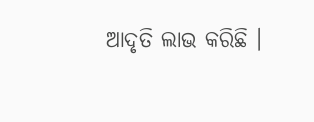ଆଦୃତି ଲାଭ କରିଛି ।